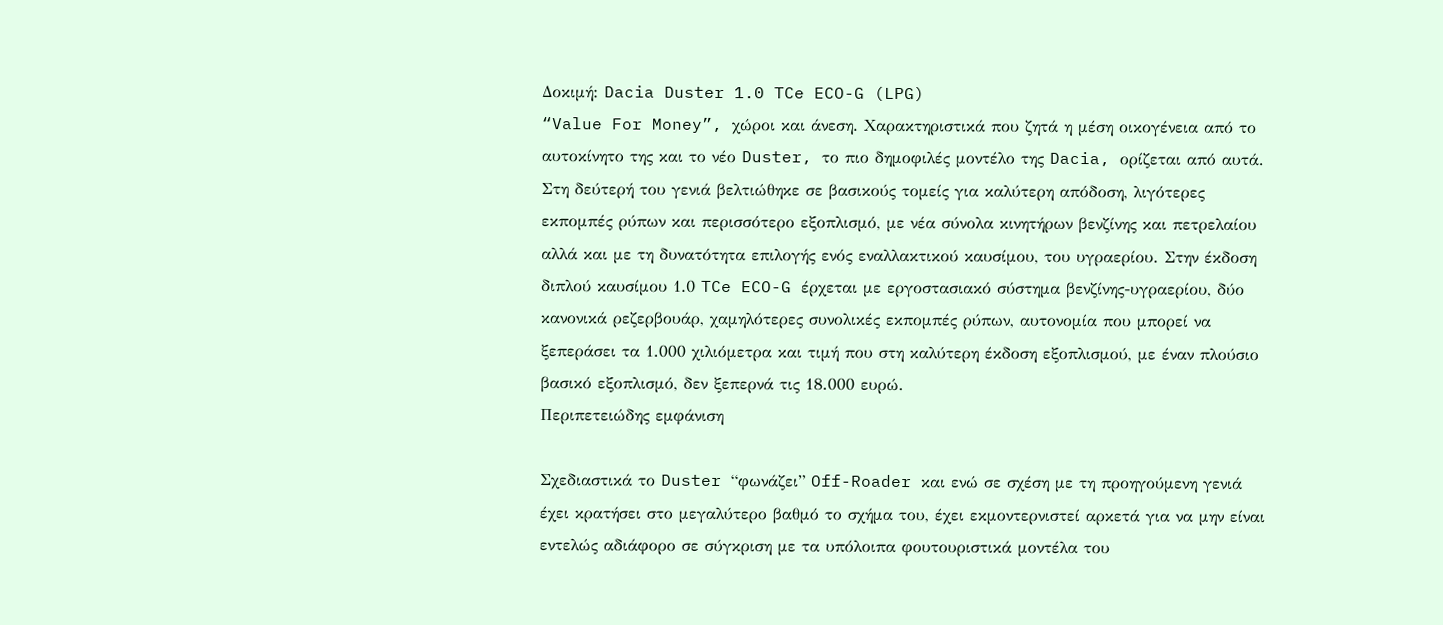Δοκιμή: Dacia Duster 1.0 TCe ECO-G (LPG)
“Value For Money”, χώροι και άνεση. Χαρακτηριστικά που ζητά η μέση οικογένεια από το αυτοκίνητο της και το νέο Duster, το πιο δημοφιλές μοντέλο της Dacia, ορίζεται από αυτά. Στη δεύτερή του γενιά βελτιώθηκε σε βασικούς τομείς για καλύτερη απόδοση, λιγότερες εκπομπές ρύπων και περισσότερο εξοπλισμό, με νέα σύνολα κινητήρων βενζίνης και πετρελαίου αλλά και με τη δυνατότητα επιλογής ενός εναλλακτικού καυσίμου, του υγραερίου. Στην έκδοση διπλού καυσίμου 1.0 TCe ECO-G έρχεται με εργοστασιακό σύστημα βενζίνης-υγραερίου, δύο κανονικά ρεζερβουάρ, χαμηλότερες συνολικές εκπομπές ρύπων, αυτονομία που μπορεί να ξεπεράσει τα 1.000 χιλιόμετρα και τιμή που στη καλύτερη έκδοση εξοπλισμού, με έναν πλούσιο βασικό εξοπλισμό, δεν ξεπερνά τις 18.000 ευρώ.
Περιπετειώδης εμφάνιση

Σχεδιαστικά το Duster “φωνάζει” Off-Roader και ενώ σε σχέση με τη προηγούμενη γενιά έχει κρατήσει στο μεγαλύτερο βαθμό το σχήμα του, έχει εκμοντερνιστεί αρκετά για να μην είναι εντελώς αδιάφορο σε σύγκριση με τα υπόλοιπα φουτουριστικά μοντέλα του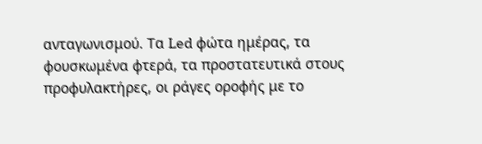ανταγωνισμού. Τα Led φώτα ημέρας, τα φουσκωμένα φτερά, τα προστατευτικά στους προφυλακτήρες, οι ράγες οροφής με το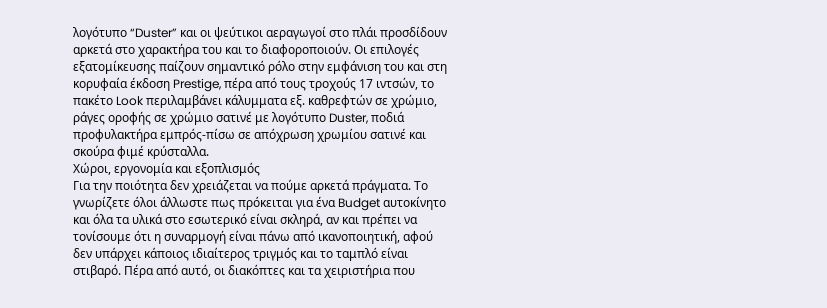λογότυπο “Duster” και οι ψεύτικοι αεραγωγοί στο πλάι προσδίδουν αρκετά στο χαρακτήρα του και το διαφοροποιούν. Οι επιλογές εξατομίκευσης παίζουν σημαντικό ρόλο στην εμφάνιση του και στη κορυφαία έκδοση Prestige, πέρα από τους τροχούς 17 ιντσών, το πακέτο Look περιλαμβάνει κάλυμματα εξ. καθρεφτών σε χρώμιο, ράγες οροφής σε χρώμιο σατινέ με λογότυπο Duster, ποδιά προφυλακτήρα εμπρός-πίσω σε απόχρωση χρωμίου σατινέ και σκούρα φιμέ κρύσταλλα.
Χώροι, εργονομία και εξοπλισμός
Για την ποιότητα δεν χρειάζεται να πούμε αρκετά πράγματα. Το γνωρίζετε όλοι άλλωστε πως πρόκειται για ένα Budget αυτοκίνητο και όλα τα υλικά στο εσωτερικό είναι σκληρά, αν και πρέπει να τονίσουμε ότι η συναρμογή είναι πάνω από ικανοποιητική, αφού δεν υπάρχει κάποιος ιδιαίτερος τριγμός και το ταμπλό είναι στιβαρό. Πέρα από αυτό, οι διακόπτες και τα χειριστήρια που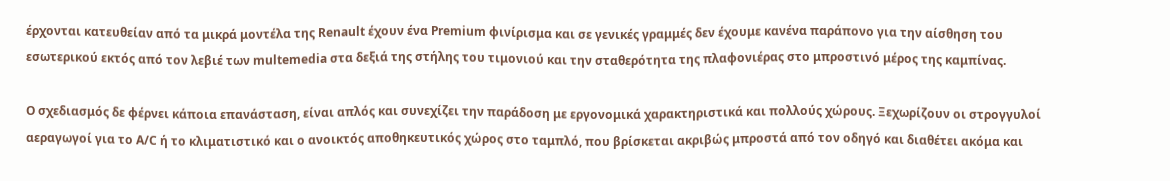έρχονται κατευθείαν από τα μικρά μοντέλα της Renault έχουν ένα Premium φινίρισμα και σε γενικές γραμμές δεν έχουμε κανένα παράπονο για την αίσθηση του εσωτερικού εκτός από τον λεβιέ των multemedia στα δεξιά της στήλης του τιμονιού και την σταθερότητα της πλαφονιέρας στο μπροστινό μέρος της καμπίνας.

O σχεδιασμός δε φέρνει κάποια επανάσταση, είναι απλός και συνεχίζει την παράδοση με εργονομικά χαρακτηριστικά και πολλούς χώρους. Ξεχωρίζουν οι στρογγυλοί αεραγωγοί για το A/C ή το κλιματιστικό και ο ανοικτός αποθηκευτικός χώρος στο ταμπλό, που βρίσκεται ακριβώς μπροστά από τον οδηγό και διαθέτει ακόμα και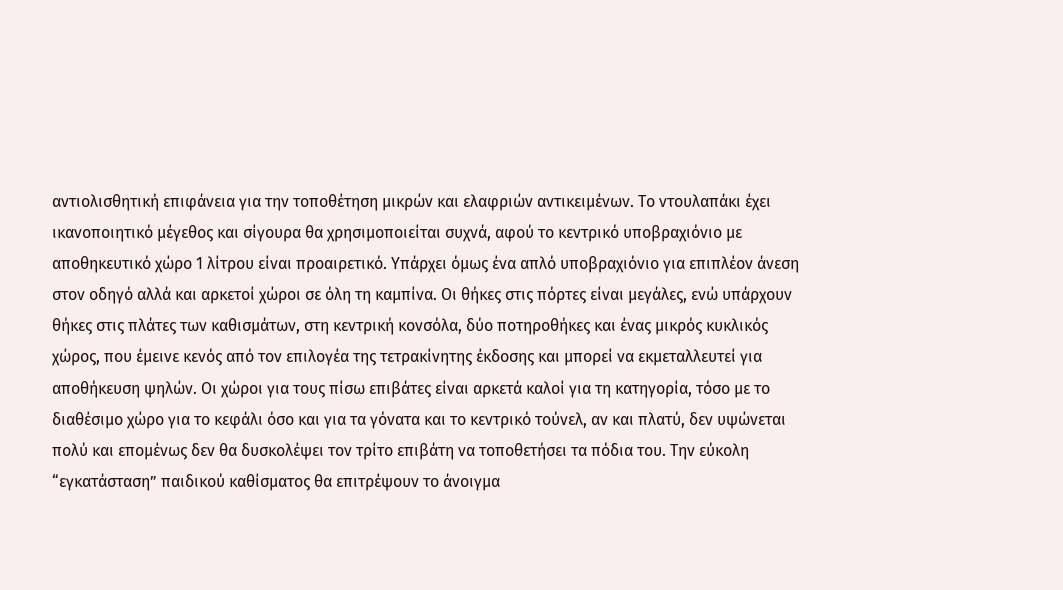αντιολισθητική επιφάνεια για την τοποθέτηση μικρών και ελαφριών αντικειμένων. Το ντουλαπάκι έχει ικανοποιητικό μέγεθος και σίγουρα θα χρησιμοποιείται συχνά, αφού το κεντρικό υποβραχιόνιο με αποθηκευτικό χώρο 1 λίτρου είναι προαιρετικό. Υπάρχει όμως ένα απλό υποβραχιόνιο για επιπλέον άνεση στον οδηγό αλλά και αρκετοί χώροι σε όλη τη καμπίνα. Οι θήκες στις πόρτες είναι μεγάλες, ενώ υπάρχουν θήκες στις πλάτες των καθισμάτων, στη κεντρική κονσόλα, δύο ποτηροθήκες και ένας μικρός κυκλικός χώρος, που έμεινε κενός από τον επιλογέα της τετρακίνητης έκδοσης και μπορεί να εκμεταλλευτεί για αποθήκευση ψηλών. Οι χώροι για τους πίσω επιβάτες είναι αρκετά καλοί για τη κατηγορία, τόσο με το διαθέσιμο χώρο για το κεφάλι όσο και για τα γόνατα και το κεντρικό τούνελ, αν και πλατύ, δεν υψώνεται πολύ και επομένως δεν θα δυσκολέψει τον τρίτο επιβάτη να τοποθετήσει τα πόδια του. Την εύκολη “εγκατάσταση” παιδικού καθίσματος θα επιτρέψουν το άνοιγμα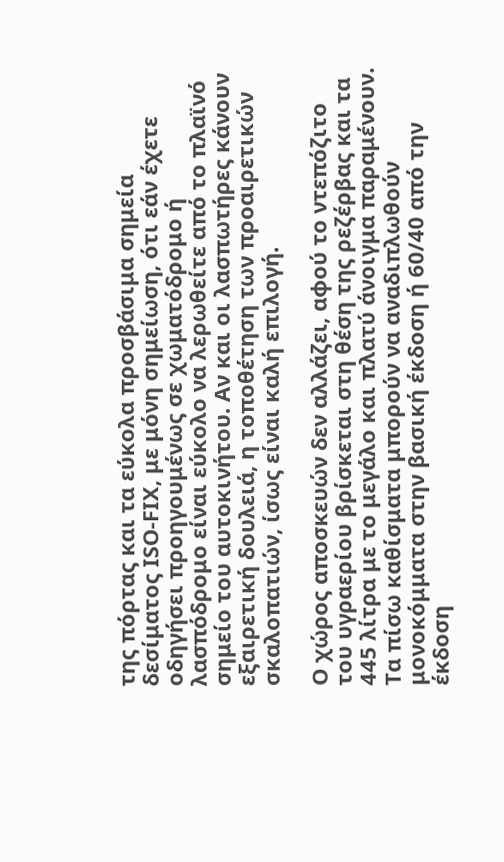της πόρτας και τα εύκολα προσβάσιμα σημεία δεσίματος ISO-FIX, με μόνη σημείωση, ότι εάν έχετε οδηγήσει προηγουμένως σε χωματόδρομο ή λασπόδρομο είναι εύκολο να λερωθείτε από το πλαϊνό σημείο του αυτοκινήτου. Αν και οι λασπωτήρες κάνουν εξαιρετική δουλειά, η τοποθέτηση των προαιρετικών σκαλοπατιών, ίσως είναι καλή επιλογή.

Ο χώρος αποσκευών δεν αλλάζει, αφού το ντεπόζιτο του υγραερίου βρίσκεται στη θέση της ρεζέρβας και τα 445 λίτρα με το μεγάλο και πλατύ άνοιγμα παραμένουν. Τα πίσω καθίσματα μπορούν να αναδιπλωθούν μονοκόμματα στην βασική έκδοση ή 60/40 από την έκδοση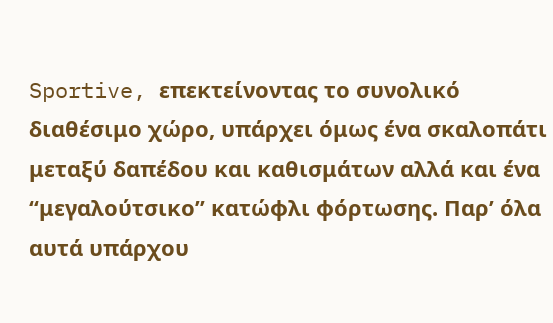Sportive, επεκτείνοντας το συνολικό διαθέσιμο χώρο, υπάρχει όμως ένα σκαλοπάτι μεταξύ δαπέδου και καθισμάτων αλλά και ένα “μεγαλούτσικο” κατώφλι φόρτωσης. Παρ’ όλα αυτά υπάρχου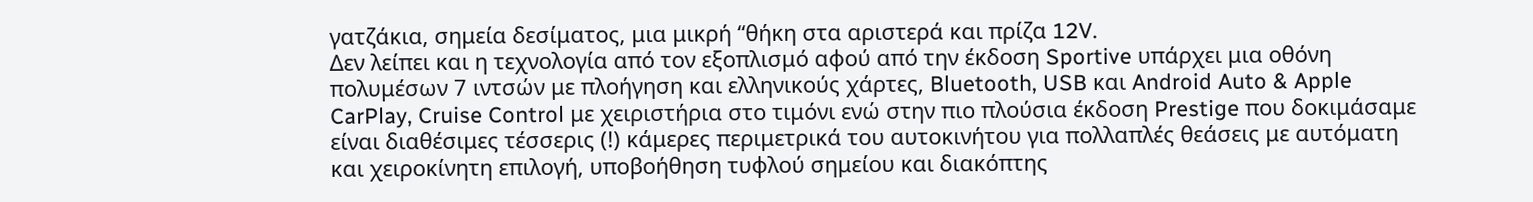γατζάκια, σημεία δεσίματος, μια μικρή “θήκη στα αριστερά και πρίζα 12V.
Δεν λείπει και η τεχνολογία από τον εξοπλισμό αφού από την έκδοση Sportive υπάρχει μια οθόνη πολυμέσων 7 ιντσών με πλοήγηση και ελληνικούς χάρτες, Bluetooth, USB και Android Auto & Apple CarPlay, Cruise Control με χειριστήρια στο τιμόνι ενώ στην πιο πλούσια έκδοση Prestige που δοκιμάσαμε είναι διαθέσιμες τέσσερις (!) κάμερες περιμετρικά του αυτοκινήτου για πολλαπλές θεάσεις με αυτόματη και χειροκίνητη επιλογή, υποβοήθηση τυφλού σημείου και διακόπτης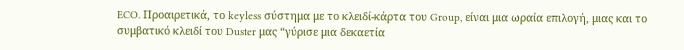ECO. Προαιρετικά, το keyless σύστημα με το κλειδί-κάρτα του Group, είναι μια ωραία επιλογή, μιας και το συμβατικό κλειδί του Duster μας “γύρισε μια δεκαετία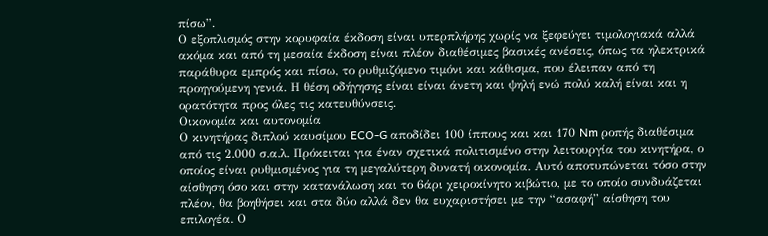πίσω”.
Ο εξοπλισμός στην κορυφαία έκδοση είναι υπερπλήρης χωρίς να ξεφεύγει τιμολογιακά αλλά ακόμα και από τη μεσαία έκδοση είναι πλέον διαθέσιμες βασικές ανέσεις, όπως τα ηλεκτρικά παράθυρα εμπρός και πίσω, το ρυθμιζόμενο τιμόνι και κάθισμα, που έλειπαν από τη προηγούμενη γενιά. Η θέση οδήγησης είναι είναι άνετη και ψηλή ενώ πολύ καλή είναι και η ορατότητα προς όλες τις κατευθύνσεις.
Οικονομία και αυτονομία
Ο κινητήρας διπλού καυσίμου ECO-G αποδίδει 100 ίππους και και 170 Nm ροπής διαθέσιμα από τις 2.000 σ.α.λ. Πρόκειται για έναν σχετικά πολιτισμένο στην λειτουργία του κινητήρα, ο οποίος είναι ρυθμισμένος για τη μεγαλύτερη δυνατή οικονομία. Αυτό αποτυπώνεται τόσο στην αίσθηση όσο και στην κατανάλωση και το 6άρι χειροκίνητο κιβώτιο, με το οποίο συνδυάζεται πλέον, θα βοηθήσει και στα δύο αλλά δεν θα ευχαριστήσει με την “ασαφή” αίσθηση του επιλογέα. Ο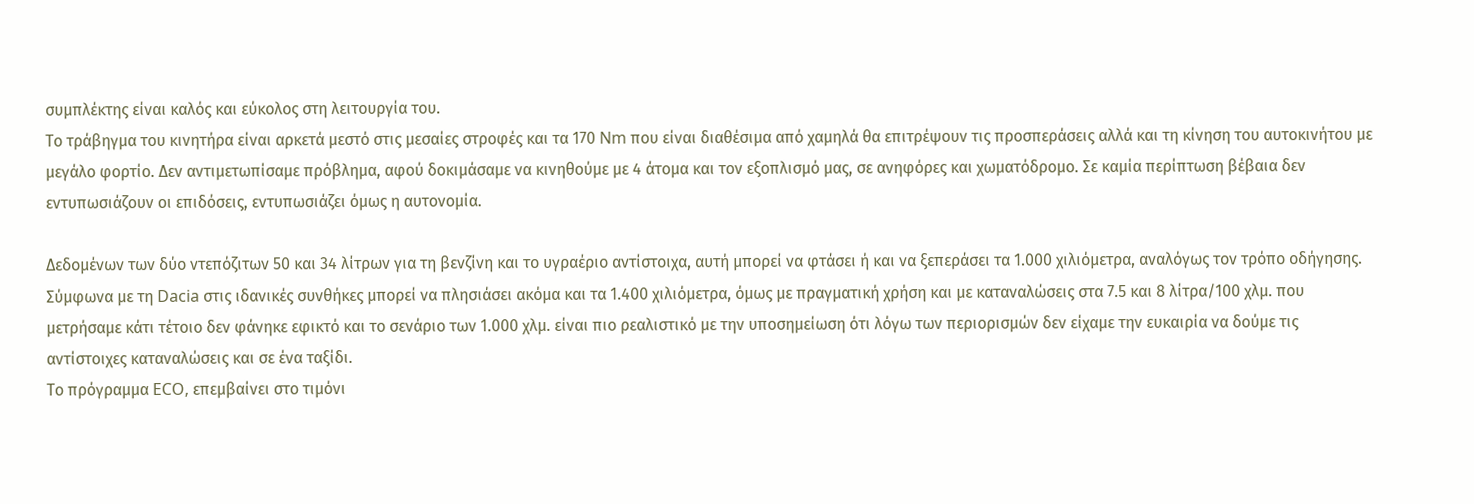συμπλέκτης είναι καλός και εύκολος στη λειτουργία του.
Το τράβηγμα του κινητήρα είναι αρκετά μεστό στις μεσαίες στροφές και τα 170 Nm που είναι διαθέσιμα από χαμηλά θα επιτρέψουν τις προσπεράσεις αλλά και τη κίνηση του αυτοκινήτου με μεγάλο φορτίο. Δεν αντιμετωπίσαμε πρόβλημα, αφού δοκιμάσαμε να κινηθούμε με 4 άτομα και τον εξοπλισμό μας, σε ανηφόρες και χωματόδρομο. Σε καμία περίπτωση βέβαια δεν εντυπωσιάζουν οι επιδόσεις, εντυπωσιάζει όμως η αυτονομία.

Δεδομένων των δύο ντεπόζιτων 50 και 34 λίτρων για τη βενζίνη και το υγραέριο αντίστοιχα, αυτή μπορεί να φτάσει ή και να ξεπεράσει τα 1.000 χιλιόμετρα, αναλόγως τον τρόπο οδήγησης. Σύμφωνα με τη Dacia στις ιδανικές συνθήκες μπορεί να πλησιάσει ακόμα και τα 1.400 χιλιόμετρα, όμως με πραγματική χρήση και με καταναλώσεις στα 7.5 και 8 λίτρα/100 χλμ. που μετρήσαμε κάτι τέτοιο δεν φάνηκε εφικτό και το σενάριο των 1.000 χλμ. είναι πιο ρεαλιστικό με την υποσημείωση ότι λόγω των περιορισμών δεν είχαμε την ευκαιρία να δούμε τις αντίστοιχες καταναλώσεις και σε ένα ταξίδι.
Το πρόγραμμα ECO, επεμβαίνει στο τιμόνι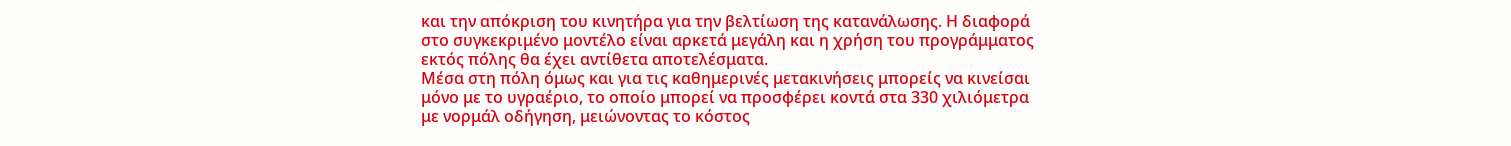και την απόκριση του κινητήρα για την βελτίωση της κατανάλωσης. Η διαφορά στο συγκεκριμένο μοντέλο είναι αρκετά μεγάλη και η χρήση του προγράμματος εκτός πόλης θα έχει αντίθετα αποτελέσματα.
Μέσα στη πόλη όμως και για τις καθημερινές μετακινήσεις μπορείς να κινείσαι μόνο με το υγραέριο, το οποίο μπορεί να προσφέρει κοντά στα 330 χιλιόμετρα με νορμάλ οδήγηση, μειώνοντας το κόστος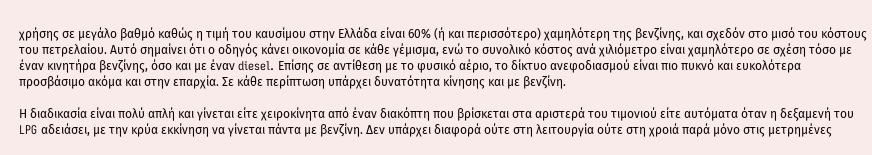χρήσης σε μεγάλο βαθμό καθώς η τιμή του καυσίμου στην Ελλάδα είναι 60% (ή και περισσότερο) χαμηλότερη της βενζίνης, και σχεδόν στο μισό του κόστους του πετρελαίου. Αυτό σημαίνει ότι ο οδηγός κάνει οικονομία σε κάθε γέμισμα, ενώ το συνολικό κόστος ανά χιλιόμετρο είναι χαμηλότερο σε σχέση τόσο με έναν κινητήρα βενζίνης, όσο και με έναν diesel. Επίσης σε αντίθεση με το φυσικό αέριο, το δίκτυο ανεφοδιασμού είναι πιο πυκνό και ευκολότερα προσβάσιμο ακόμα και στην επαρχία. Σε κάθε περίπτωση υπάρχει δυνατότητα κίνησης και με βενζίνη.

Η διαδικασία είναι πολύ απλή και γίνεται είτε χειροκίνητα από έναν διακόπτη που βρίσκεται στα αριστερά του τιμονιού είτε αυτόματα όταν η δεξαμενή του LPG αδειάσει, με την κρύα εκκίνηση να γίνεται πάντα με βενζίνη. Δεν υπάρχει διαφορά ούτε στη λειτουργία ούτε στη χροιά παρά μόνο στις μετρημένες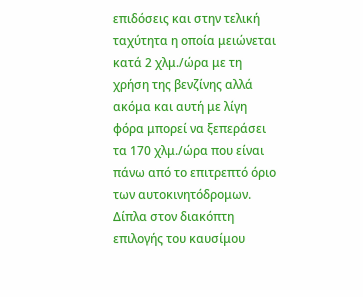επιδόσεις και στην τελική ταχύτητα η οποία μειώνεται κατά 2 χλμ./ώρα με τη χρήση της βενζίνης αλλά ακόμα και αυτή με λίγη φόρα μπορεί να ξεπεράσει τα 170 χλμ./ώρα που είναι πάνω από το επιτρεπτό όριο των αυτοκινητόδρομων. Δίπλα στον διακόπτη επιλογής του καυσίμου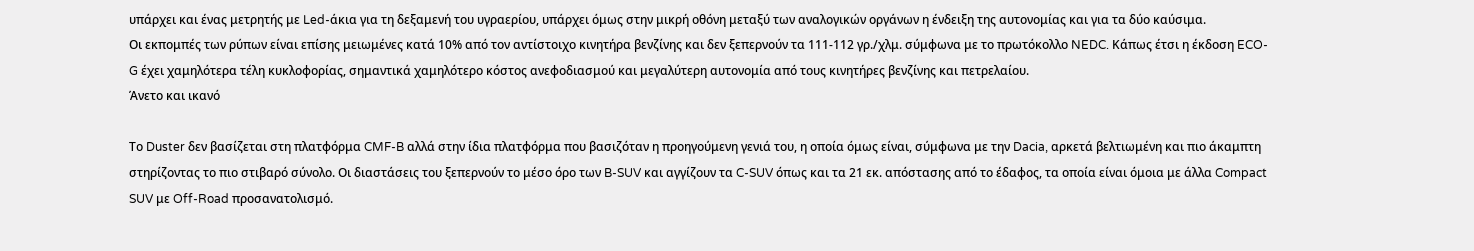υπάρχει και ένας μετρητής με Led-άκια για τη δεξαμενή του υγραερίου, υπάρχει όμως στην μικρή οθόνη μεταξύ των αναλογικών οργάνων η ένδειξη της αυτονομίας και για τα δύο καύσιμα.
Οι εκπομπές των ρύπων είναι επίσης μειωμένες κατά 10% από τoν αντίστοιχο κινητήρα βενζίνης και δεν ξεπερνούν τα 111-112 γρ./χλμ. σύμφωνα με το πρωτόκολλο NEDC. Κάπως έτσι η έκδοση ECO-G έχει χαμηλότερα τέλη κυκλοφορίας, σημαντικά χαμηλότερο κόστος ανεφοδιασμού και μεγαλύτερη αυτονομία από τους κινητήρες βενζίνης και πετρελαίου.
Άνετο και ικανό

Το Duster δεν βασίζεται στη πλατφόρμα CMF-B αλλά στην ίδια πλατφόρμα που βασιζόταν η προηγούμενη γενιά του, η οποία όμως είναι, σύμφωνα με την Dacia, αρκετά βελτιωμένη και πιο άκαμπτη στηρίζοντας το πιο στιβαρό σύνολο. Οι διαστάσεις του ξεπερνούν το μέσο όρο των B-SUV και αγγίζουν τα C-SUV όπως και τα 21 εκ. απόστασης από το έδαφος, τα οποία είναι όμοια με άλλα Compact SUV με Off-Road προσανατολισμό.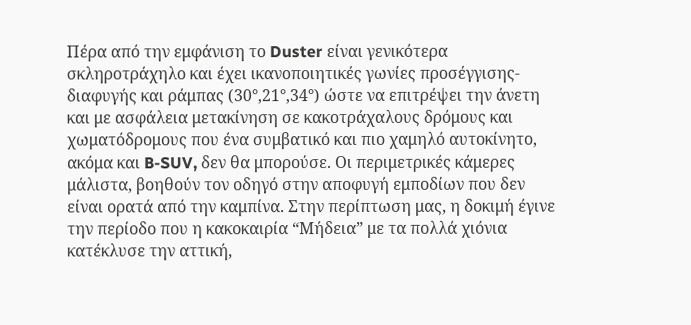Πέρα από την εμφάνιση το Duster είναι γενικότερα σκληροτράχηλο και έχει ικανοποιητικές γωνίες προσέγγισης-διαφυγής και ράμπας (30°,21°,34°) ώστε να επιτρέψει την άνετη και με ασφάλεια μετακίνηση σε κακοτράχαλους δρόμους και χωματόδρομους που ένα συμβατικό και πιο χαμηλό αυτοκίνητο, ακόμα και B-SUV, δεν θα μπορούσε. Οι περιμετρικές κάμερες μάλιστα, βοηθούν τον οδηγό στην αποφυγή εμποδίων που δεν είναι ορατά από την καμπίνα. Στην περίπτωση μας, η δοκιμή έγινε την περίοδο που η κακοκαιρία “Μήδεια” με τα πολλά χιόνια κατέκλυσε την αττική,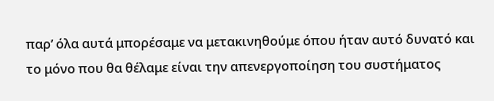παρ’ όλα αυτά μπορέσαμε να μετακινηθούμε όπου ήταν αυτό δυνατό και το μόνο που θα θέλαμε είναι την απενεργοποίηση του συστήματος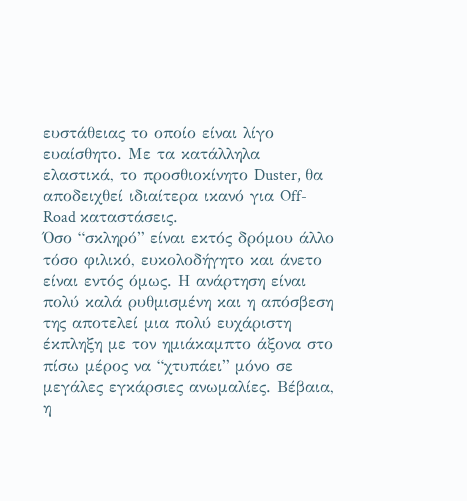ευστάθειας το οποίο είναι λίγο ευαίσθητο. Με τα κατάλληλα ελαστικά, το προσθιοκίνητο Duster, θα αποδειχθεί ιδιαίτερα ικανό για Off-Road καταστάσεις.
Όσο “σκληρό” είναι εκτός δρόμου άλλο τόσο φιλικό, ευκολοδήγητο και άνετο είναι εντός όμως. Η ανάρτηση είναι πολύ καλά ρυθμισμένη και η απόσβεση της αποτελεί μια πολύ ευχάριστη έκπληξη με τον ημιάκαμπτο άξονα στο πίσω μέρος να “χτυπάει” μόνο σε μεγάλες εγκάρσιες ανωμαλίες. Βέβαια, η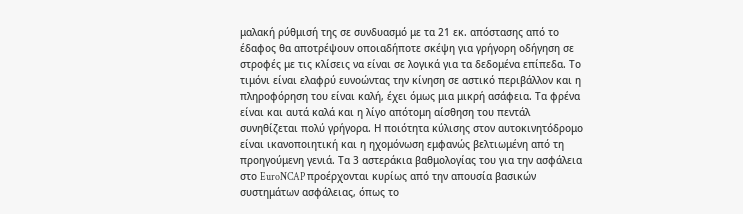μαλακή ρύθμισή της σε συνδυασμό με τα 21 εκ. απόστασης από το έδαφος θα αποτρέψουν οποιαδήποτε σκέψη για γρήγορη οδήγηση σε στροφές με τις κλίσεις να είναι σε λογικά για τα δεδομένα επίπεδα. Το τιμόνι είναι ελαφρύ ευνοώντας την κίνηση σε αστικό περιβάλλον και η πληροφόρηση του είναι καλή, έχει όμως μια μικρή ασάφεια. Τα φρένα είναι και αυτά καλά και η λίγο απότομη αίσθηση του πεντάλ συνηθίζεται πολύ γρήγορα. Η ποιότητα κύλισης στον αυτοκινητόδρομο είναι ικανοποιητική και η ηχομόνωση εμφανώς βελτιωμένη από τη προηγούμενη γενιά. Τα 3 αστεράκια βαθμολογίας του για την ασφάλεια στο EuroNCAP προέρχονται κυρίως από την απουσία βασικών συστημάτων ασφάλειας, όπως το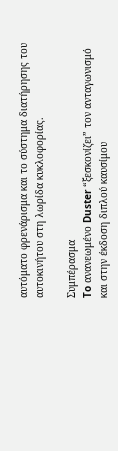αυτόματο φρενάρισμα και το σύστημα διατήρησης του αυτοκινήτου στη λωρίδα κυκλοφορίας.

Συμπέρασμα
To ανανεωμένο Duster “ξεσκονίζει” τον ανταγωνισμό και στην έκδοση διπλού καυσίμου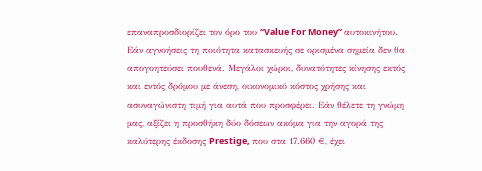επαναπροσδιορίζει τον όρο του “Value For Money” αυτοκινήτου. Εάν αγνοήσεις τη ποιότητα κατασκευής σε ορισμένα σημεία δεν θα απογοητεύσει πουθενά. Μεγάλοι χώροι, δυνατότητες κίνησης εκτός και εντός δρόμου με άνεση, οικονομικό κόστος χρήσης και ασυναγώνιστη τιμή για αυτά που προσφέρει. Εάν θέλετε τη γνώμη μας, αξίζει η προσθήκη δύο δόσεων ακόμα για την αγορά της καλύτερης έκδοσης Prestige, που στα 17.660 €, έχει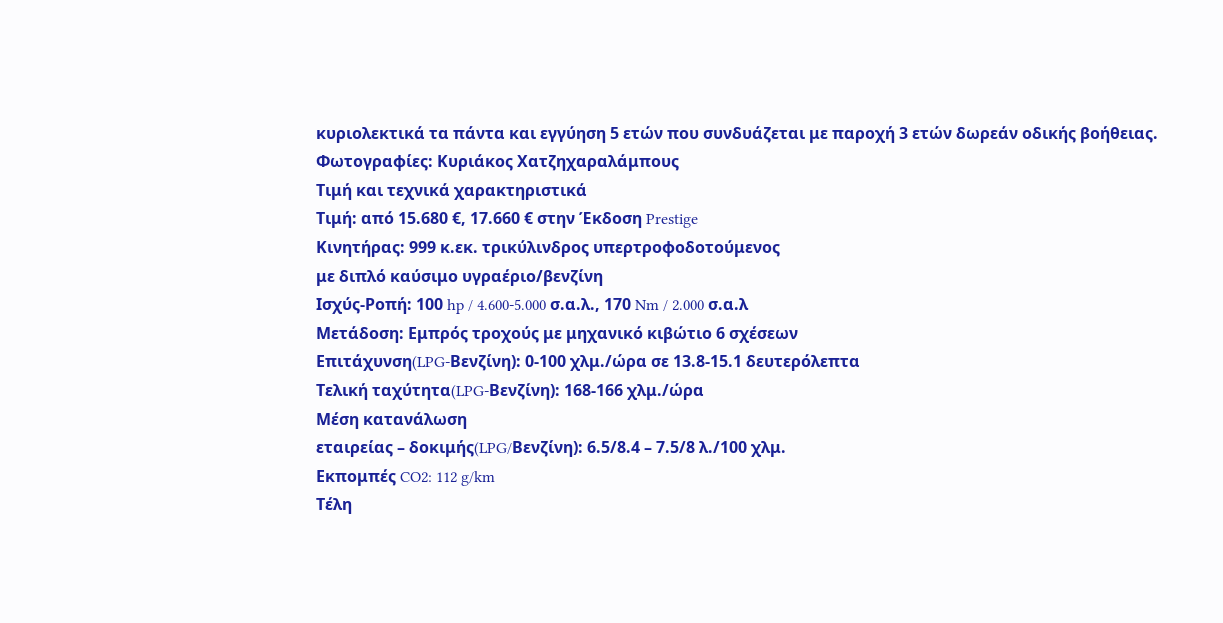κυριολεκτικά τα πάντα και εγγύηση 5 ετών που συνδυάζεται με παροχή 3 ετών δωρεάν οδικής βοήθειας.
Φωτογραφίες: Κυριάκος Χατζηχαραλάμπους
Τιμή και τεχνικά χαρακτηριστικά
Τιμή: από 15.680 €, 17.660 € στην Έκδοση Prestige
Κινητήρας: 999 κ.εκ. τρικύλινδρος υπερτροφοδοτούμενος
με διπλό καύσιμο υγραέριο/βενζίνη
Ισχύς-Ροπή: 100 hp / 4.600-5.000 σ.α.λ., 170 Nm / 2.000 σ.α.λ
Μετάδοση: Εμπρός τροχούς με μηχανικό κιβώτιο 6 σχέσεων
Επιτάχυνση(LPG-Βενζίνη): 0-100 χλμ./ώρα σε 13.8-15.1 δευτερόλεπτα
Τελική ταχύτητα(LPG-Βενζίνη): 168-166 χλμ./ώρα
Μέση κατανάλωση
εταιρείας – δοκιμής(LPG/Βενζίνη): 6.5/8.4 – 7.5/8 λ./100 χλμ.
Εκπομπές CO2: 112 g/km
Τέλη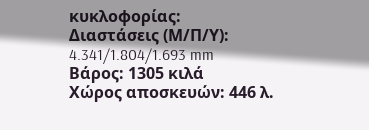κυκλοφορίας:
Διαστάσεις (Μ/Π/Υ): 4.341/1.804/1.693 mm
Βάρος: 1305 κιλά
Χώρος αποσκευών: 446 λ.